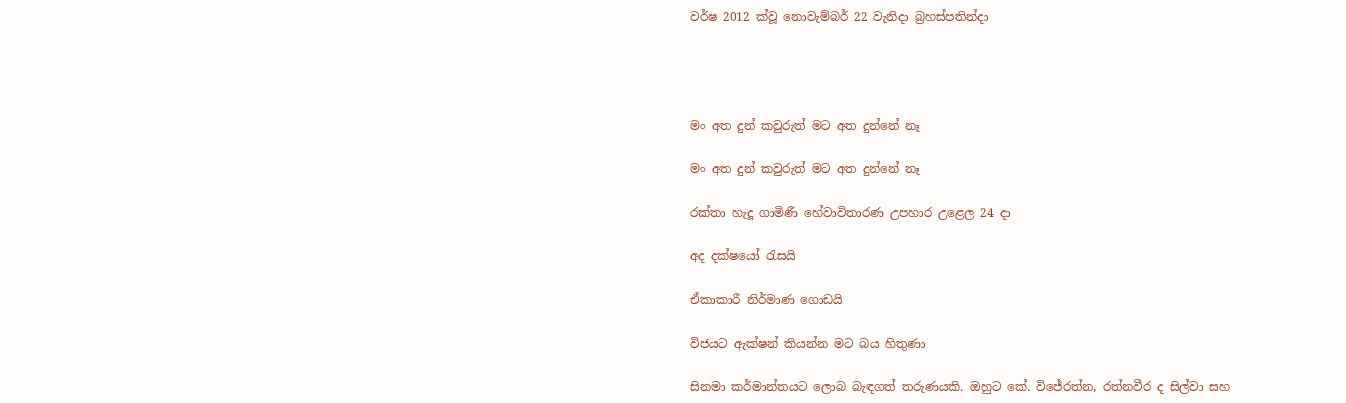වර්ෂ 2012 ක්වූ නොවැම්බර් 22 වැනිදා බ්‍රහස්පතින්දා




මං අත දුන් කවුරුත් මට අත දුන්නේ නෑ

මං අත දුන් කවුරුත් මට අත දුන්නේ නෑ

රක්තා හැදූ ගාමිණී හේවාවිතාරණ උපහාර උළෙල 24 දා

අද දක්ෂයෝ රැසයි

ඒකාකාරී නිර්මාණ ගොඩයි

විජයට ඇක්ෂන් කියන්න මට බය හිතුණා

සිනමා කර්මාන්තයට ලොබ බැඳගත් තරුණයකි. ඔහුට කේ. විජේරත්න, රත්නවීර ද සිල්වා සහ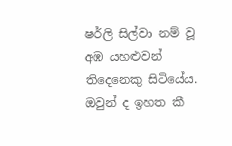ෂර්ලි සිල්වා නම් වූ අඹ යහළුවන් තිදෙනෙකු සිටියේය. ඔවුන් ද ඉහත කී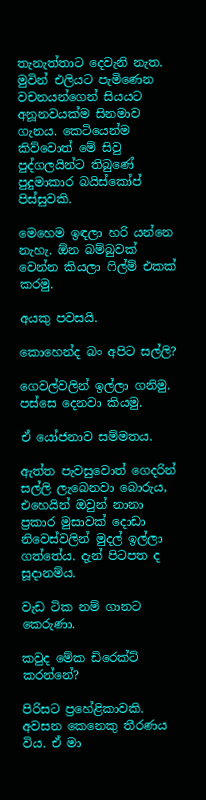තැනැත්තාට දෙවැනි නැත. මුවින් එලියට පැමිණෙන වචනයන්ගෙන් සියයට අනූනවයක්ම සිනමාව ගැනය. කෙටියෙන්ම කිව්වොත් මේ සිවු පුද්ගලයින්ට තිබුණේ පුදුමාකාර බයිස්කෝප් පිස්සුවකි.

මෙහෙම ඉඳලා හරි යන්නෙ නැහැ. ඕන බම්බුවක් වෙන්න කියලා ෆිල්ම් එකක් කරමු.

අයකු පවසයි.

කොහෙන්ද බං අපිට සල්ලි?

ගෙවල්වලින් ඉල්ලා ගනිමු. පස්සෙ දෙනවා කියමු.

ඒ යෝජනාව සම්මතය.

ඇත්ත පැවසුවොත් ගෙදරින් සල්ලි ලැබෙනවා බොරුය, එහෙයින් ඔවුන් නානා ප්‍රකාර මුසාවක් දොඩා නිවෙස්වලින් මුදල් ඉල්ලා ගත්තේය. දැන් පිටපත ද සූදානම්ය.

වැඩ ටික නම් ගානට කෙරුණා.

කවුද මේක ඩිරෙක්ට් කරන්නේ?

පිරිසට ප්‍රහේළිකාවකි. අවසන කෙනෙකු තීරණය විය. ඒ මා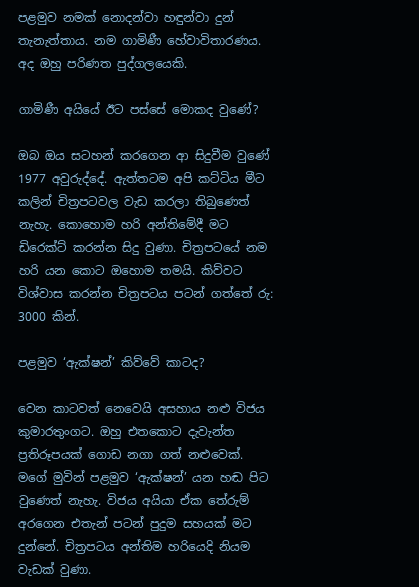පළමුව නමක් නොදන්වා හඳුන්වා දුන් තැනැත්තාය. නම ගාමිණී හේවාවිතාරණය. අද ඔහු පරිණත පුද්ගලයෙකි.

ගාමිණී අයියේ ඊට පස්සේ මොකද වුණේ?

ඔබ ඔය සටහන් කරගෙන ආ සිදුවීම වුණේ 1977 අවුරුද්දේ. ඇත්තටම අපි කට්ටිය මීට කලින් චිත්‍රපටවල වැඩ කරලා තිබුණෙත් නැහැ. කොහොම හරි අන්තිමේදී මට ඩිරෙක්ට් කරන්න සිදු වුණා. චිත්‍රපටයේ නම හරි යන කොට ඔහොම තමයි. කිව්වට විශ්වාස කරන්න චිත්‍රපටය පටන් ගත්තේ රු: 3000 කින්.

පළමුව ‘ඇක්ෂන්’ කිව්වේ කාටද?

වෙන කාටවත් නෙවෙයි අසහාය නළු විජය කුමාරතුංගට. ඔහු එතකොට දැවැන්ත ප්‍රතිරූපයක් ගොඩ නගා ගත් නළුවෙක්. මගේ මුවින් පළමුව ‘ඇක්ෂන්’ යන හඬ පිට වුණෙත් නැහැ. විජය අයියා ඒක තේරුම් අරගෙන එතැන් පටන් පුදුම සහයක් මට දුන්නේ. චිත්‍රපටය අන්තිම හරියෙදි නියම වැඩක් වුණා.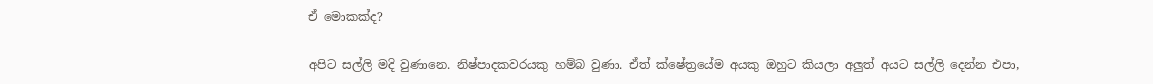ඒ මොකක්ද?

අපිට සල්ලි මදි වුණානෙ. නිෂ්පාදකවරයකු හම්බ වුණා. ඒත් ක්ෂේත්‍රයේම අයකු ඔහුට කියලා අලුත් අයට සල්ලි දෙන්න එපා,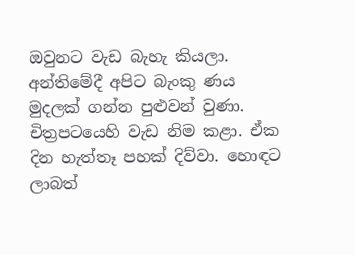ඔවුනට වැඩ බැහැ කියලා. අන්තිමේදී අපිට බැංකු ණය මුදලක් ගන්න පුළුවන් වුණා. චිත්‍රපටයෙහි වැඩ නිම කළා. ඒක දින හැත්තෑ පහක් දිව්වා. හොඳට ලාබත්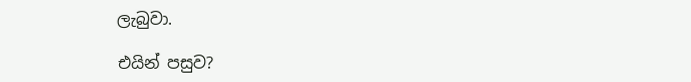ලැබුවා.

එයින් පසුව?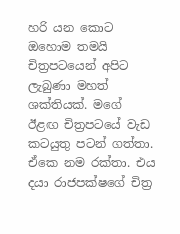හරි යන කොට ඔහොම තමයි චිත්‍රපටයෙන් අපිට ලැබුණා මහත් ශක්තියක්. මගේ ඊළඟ චිත්‍රපටයේ වැඩ කටයුතු පටන් ගත්තා. ඒකෙ නම රක්තා. එය දයා රාජපක්ෂගේ චිත්‍ර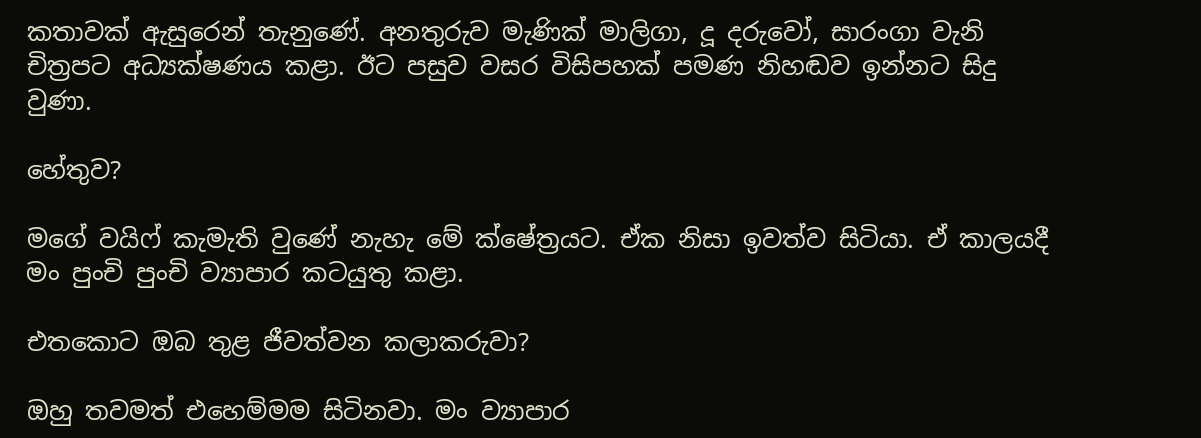කතාවක් ඇසුරෙන් තැනුණේ. අනතුරුව මැණික් මාලිගා, දූ දරුවෝ, සාරංගා වැනි චිත්‍රපට අධ්‍යක්ෂණය කළා. ඊට පසුව වසර විසිපහක් පමණ නිහඬව ඉන්නට සිදු වුණා.

හේතුව?

මගේ වයිෆ් කැමැති වුණේ නැහැ මේ ක්ෂේත්‍රයට. ඒක නිසා ඉවත්ව සිටියා. ඒ කාලයදී මං පුංචි පුංචි ව්‍යාපාර කටයුතු කළා.

එතකොට ඔබ තුළ ජීවත්වන කලාකරුවා?

ඔහු තවමත් එහෙම්මම සිටිනවා. මං ව්‍යාපාර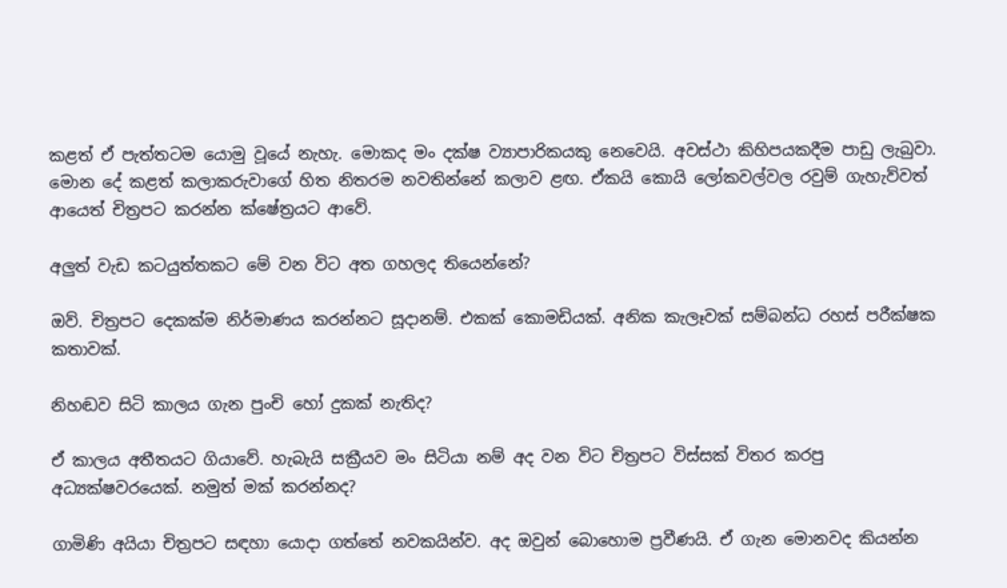කළත් ඒ පැත්තටම යොමු වූයේ නැහැ. මොකද මං දක්ෂ ව්‍යාපාරිකයකු නෙවෙයි. අවස්ථා කිහිපයකදීම පාඩු ලැබුවා. මොන දේ කළත් කලාකරුවාගේ හිත නිතරම නවතින්නේ කලාව ළඟ. ඒකයි කොයි ලෝකවල්වල රවුම් ගැහැව්වත් ආයෙත් චිත්‍රපට කරන්න ක්ෂේත්‍රයට ආවේ.

අලුත් වැඩ කටයුත්තකට මේ වන විට අත ගහලද තියෙන්නේ?

ඔව්. චිත්‍රපට දෙකක්ම නිර්මාණය කරන්නට සූදානම්. එකක් කොමඩියක්. අනික කැලෑවක් සම්බන්ධ රහස් පරීක්ෂක කතාවක්.

නිහඬව සිටි කාලය ගැන පුංචි හෝ දුකක් නැතිද?

ඒ කාලය අතීතයට ගියාවේ. හැබැයි සක්‍රීයව මං සිටියා නම් අද වන විට චිත්‍රපට විස්සක් විතර කරපු අධ්‍යක්ෂවරයෙක්. නමුත් මක් කරන්නද?

ගාමිණි අයියා චිත්‍රපට සඳහා යොදා ගත්තේ නවකයින්ව. අද ඔවුන් බොහොම ප්‍රවීණයි. ඒ ගැන මොනවද කියන්න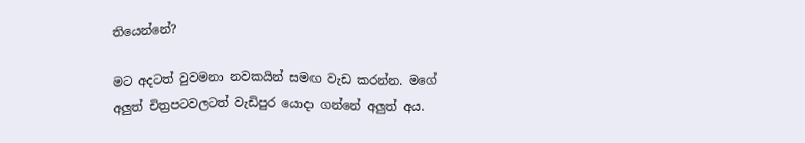තියෙන්නේ?

මට අදටත් වුවමනා නවකයින් සමඟ වැඩ කරන්න. මගේ අලුත් චිත්‍රපටවලටත් වැඩිපුර යොදා ගන්නේ අලුත් අය.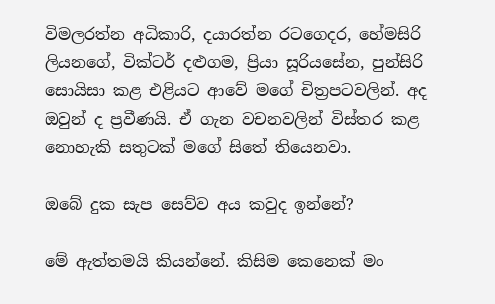විමලරත්න අධිකාරි, දයාරත්න රටගෙදර, හේමසිරි ලියනගේ, වික්ටර් දළුගම, ප්‍රියා සූරියසේන, පුන්සිරි සොයිසා කළ එළියට ආවේ මගේ චිත්‍රපටවලින්. අද ඔවුන් ද ප්‍රවීණයි. ඒ ගැන වචනවලින් විස්තර කළ නොහැකි සතුටක් මගේ සිතේ තියෙනවා.

ඔබේ දුක සැප සෙව්ව අය කවුද ඉන්නේ?

මේ ඇත්තමයි කියන්නේ. කිසිම කෙනෙක් මං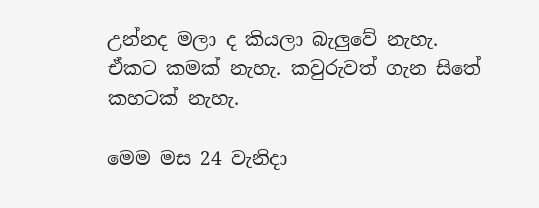උන්නද මලා ද කියලා බැලුවේ නැහැ. ඒකට කමක් නැහැ. කවුරුවත් ගැන සිතේ කහටක් නැහැ.

මෙම මස 24 වැනිදා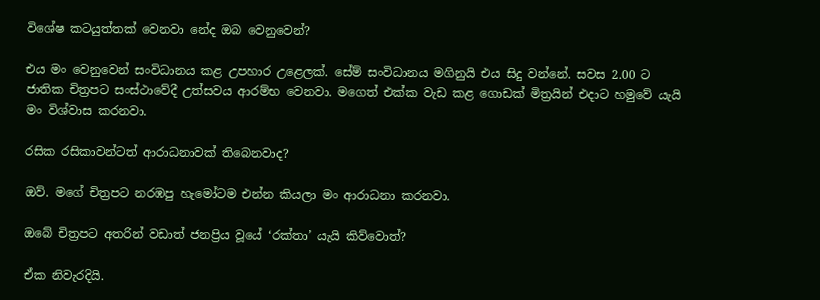විශේෂ කටයුත්තක් වෙනවා නේද ඔබ වෙනුවෙන්?

එය මං වෙනුවෙන් සංවිධානය කළ උපහාර උළෙලක්. සේම් සංවිධානය මගිනුයි එය සිදු වන්නේ. සවස 2.00 ට ජාතික චිත්‍රපට සංස්ථාවේදී උත්සවය ආරම්භ වෙනවා. මගෙත් එක්ක වැඩ කළ ගොඩක් මිත්‍රයින් එදාට හමුවේ යැයි මං විශ්වාස කරනවා.

රසික රසිකාවන්ටත් ආරාධනාවක් තිබෙනවාද?

ඔව්. මගේ චිත්‍රපට නරඹපු හැමෝටම එන්න කියලා මං ආරාධනා කරනවා.

ඔබේ චිත්‍රපට අතරින් වඩාත් ජනප්‍රිය වූයේ ‘රක්තා’ යැයි කිව්වොත්?

ඒක නිවැරදියි.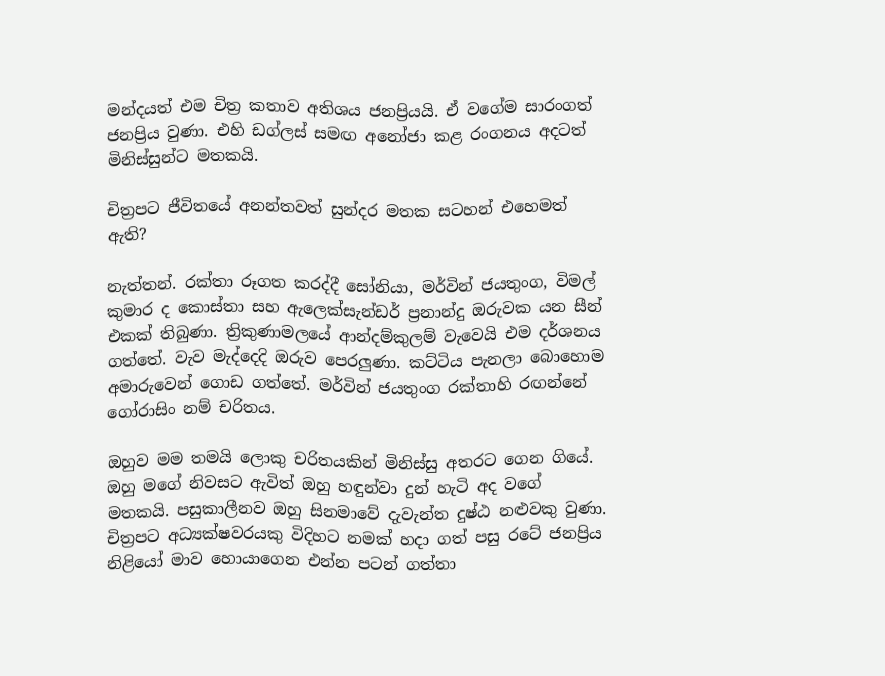මන්දයත් එම චිත්‍ර කතාව අතිශය ජනප්‍රියයි. ඒ වගේම සාරංගත් ජනප්‍රිය වුණා. එහි ඩග්ලස් සමඟ අනෝජා කළ රංගනය අදටත් මිනිස්සුන්ට මතකයි.

චිත්‍රපට ජීවිතයේ අනන්තවත් සුන්දර මතක සටහන් එහෙමත් ඇති?

නැත්තන්. රක්තා රූගත කරද්දී සෝනියා, මර්වින් ජයතුංග, විමල් කුමාර ද කොස්තා සහ ඇලෙක්සැන්ඩර් ප්‍රනාන්දු ඔරුවක යන සීන් එකක් තිබුණා. ත්‍රිකුණාමලයේ ආන්දම්කුලම් වැවෙයි එම දර්ශනය ගත්තේ. වැව මැද්දෙදි ඔරුව පෙරලුණා. කට්ටිය පැනලා බොහොම අමාරුවෙන් ගොඩ ගත්තේ. මර්වින් ජයතුංග රක්තාහි රඟන්නේ ගෝරාසිං නම් චරිතය.

ඔහුව මම තමයි ලොකු චරිතයකින් මිනිස්සු අතරට ගෙන ගියේ. ඔහු මගේ නිවසට ඇවිත් ඔහු හඳුන්වා දුන් හැටි අද වගේ මතකයි. පසුකාලීනව ඔහු සිනමාවේ දැවැන්ත දුෂ්ඨ නළුවකු වුණා. චිත්‍රපට අධ්‍යක්ෂවරයකු විදිහට නමක් හදා ගත් පසු රටේ ජනප්‍රිය නිළියෝ මාව හොයාගෙන එන්න පටන් ගත්තා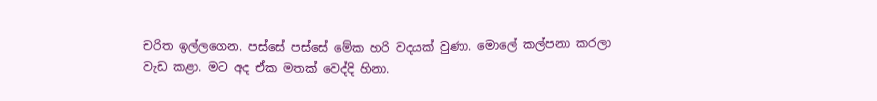චරිත ඉල්ලගෙන. පස්සේ පස්සේ මේක හරි වදයක් වුණා. මොලේ කල්පනා කරලා වැඩ කළා. මට අද ඒක මතක් වෙද්දි හිනා.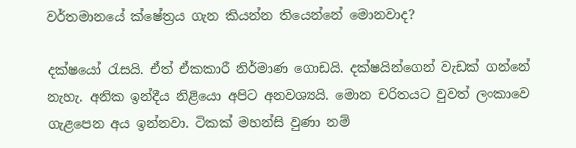වර්තමානයේ ක්ෂේත්‍රය ගැන කියන්න තියෙන්නේ මොනවාද?

දක්ෂයෝ රැසයි. ඒත් ඒකකාරී නිර්මාණ ගොඩයි. දක්ෂයින්ගෙන් වැඩක් ගන්නේ නැහැ. අනික ඉන්දීය නිළියො අපිට අනවශ්‍යයි. මොන චරිතයට වුවත් ලංකාවෙ ගැළපෙන අය ඉන්නවා. ටිකක් මහන්සි වුණා නම්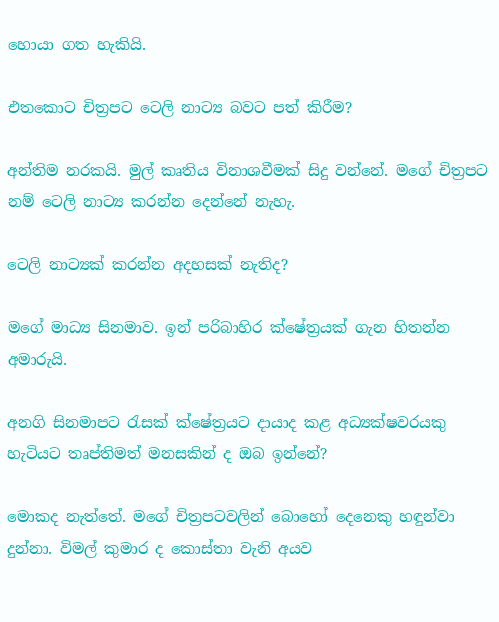හොයා ගත හැකියි.

එතකොට චිත්‍රපට ටෙලි නාට්‍ය බවට පත් කිරීම?

අන්තිම නරකයි. මුල් කෘතිය විනාශවීමක් සිදු වන්නේ. මගේ චිත්‍රපට නම් ටෙලි නාට්‍ය කරන්න දෙන්නේ නැහැ.

ටෙලි නාට්‍යක් කරන්න අදහසක් නැතිද?

මගේ මාධ්‍ය සිනමාව. ඉන් පරිබාහිර ක්ෂේත්‍රයක් ගැන හිතන්න අමාරුයි.

අනගි සිනමාපට රැසක් ක්ෂේත්‍රයට දායාද කළ අධ්‍යක්ෂවරයකු හැටියට තෘප්තිමත් මනසකින් ද ඔබ ඉන්නේ?

මොකද නැත්තේ. මගේ චිත්‍රපටවලින් බොහෝ දෙනෙකු හඳුන්වා දුන්නා. විමල් කුමාර ද කොස්තා වැනි අයව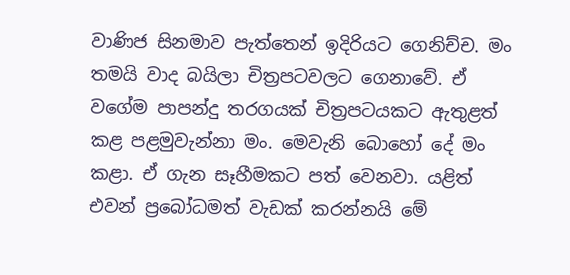වාණිජ සිනමාව පැත්තෙන් ඉදිරියට ගෙනිච්ච. මං තමයි වාද බයිලා චිත්‍රපටවලට ගෙනාවේ. ඒ වගේම පාපන්දු තරගයක් චිත්‍රපටයකට ඇතුළත් කළ පළමුවැන්නා මං. මෙවැනි බොහෝ දේ මං කළා. ඒ ගැන සෑහීමකට පත් වෙනවා. යළිත් එවන් ප්‍රබෝධමත් වැඩක් කරන්නයි මේ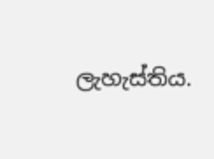ලැහැස්තිය.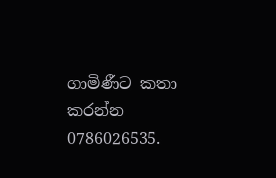ගාමිණීට කතා කරන්න 0786026535.